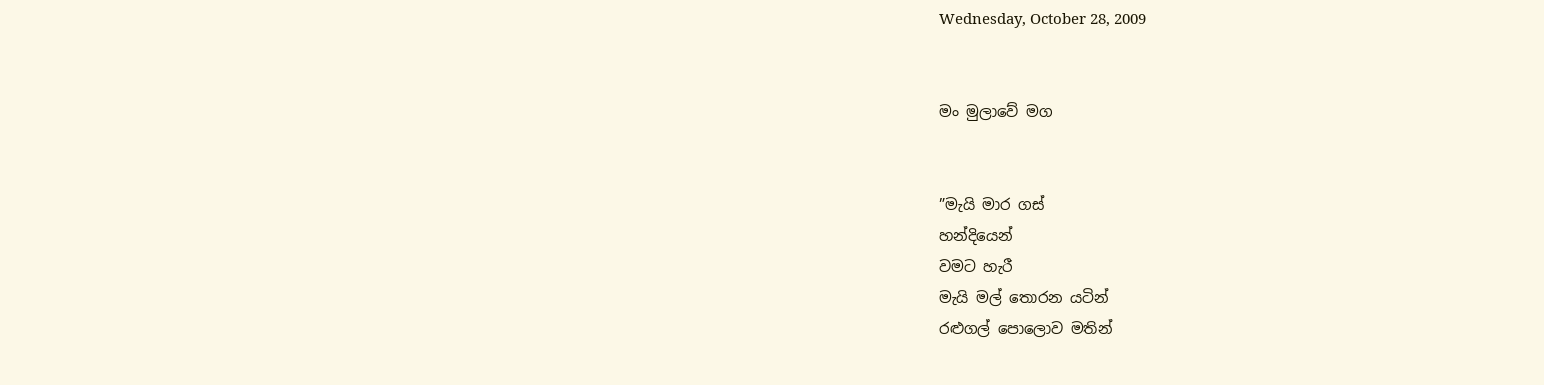Wednesday, October 28, 2009


මං මුලාවේ මග


”මැයි මාර ගස්
හන්දියෙන්
වමට හැරී
මැයි මල් තොරන යටින්
රළුගල් පොලොව මතින්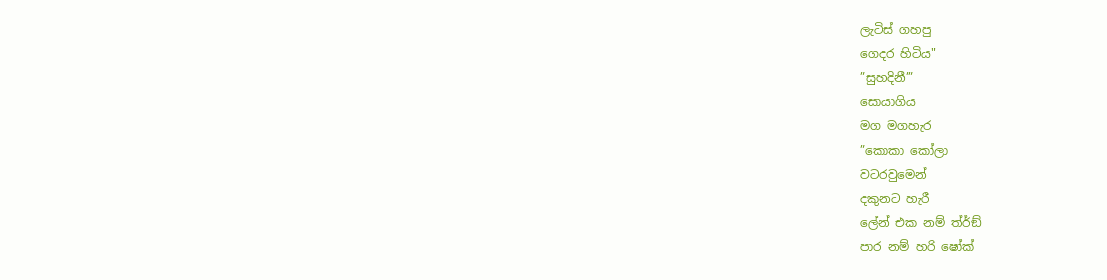ලැටිස් ගහපු
ගෙදර හිටිය"
”සුහදිනී’”
සොයාගිය
මග මගහැර
”කොකා කෝලා
වටරවුමෙන්
දකුනට හැරී
ලේන් එක නම් ත්ර්ඞ්
පාර නම් හරි ෂෝක්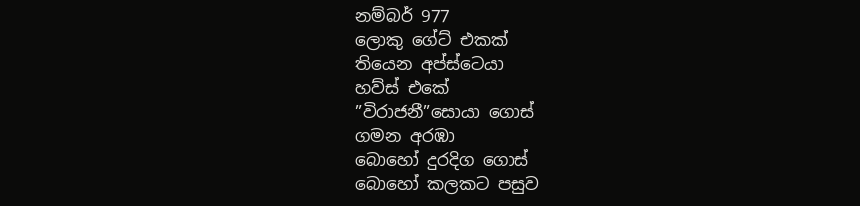නම්බර් 977
ලොකු ගේට් එකක්
තියෙන අප්ස්ටෙයා
හව්ස් එකේ
”විරාජනී”සොයා ගොස්
ගමන අරඹා
බොහෝ දුරදිග ගොස්
බොහෝ කලකට පසුව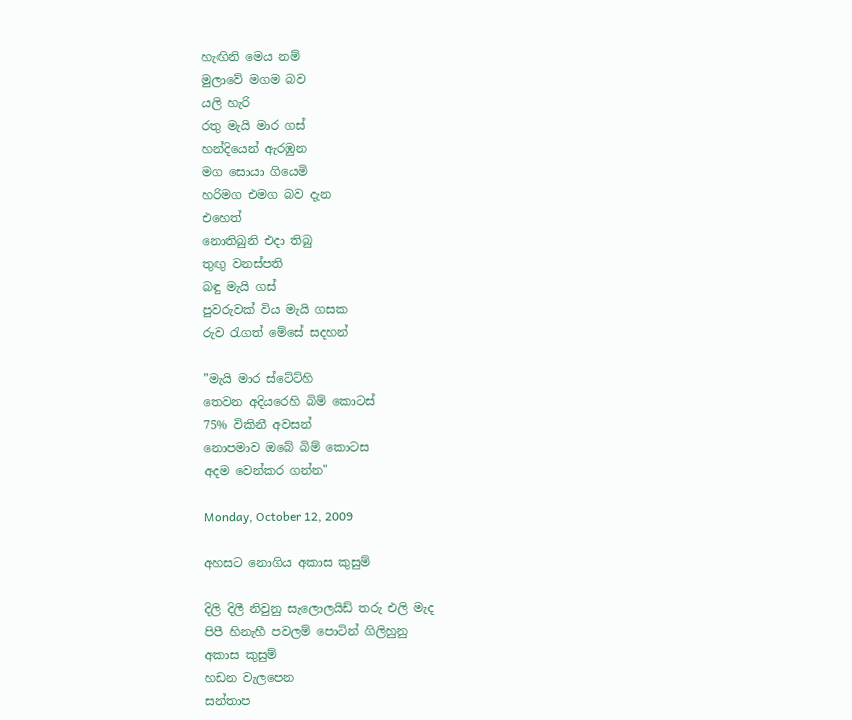හැඟිනි මෙය නම්
මුලාවේ මගම බව
යලි හැරි
රතු මැයි මාර ගස්
හන්දියෙන් ඇරඹුන
මග සොයා ගියෙමි
හරිමග එමග බව දැන
එහෙත්
නොතිබුනි එදා තිබු
තුඟු වනස්පති
බඳු මැයි ගස්
පුවරුවක් විය මැයි ගසක
රුව රැගත් මේසේ සදහන්

”මැයි මාර ස්ටේට්හි
තෙවන අදියරෙහි බිම් කොටස්
75% විකිනී අවසන්
නොපමාව ඔබේ බිම් කොටස
අදම වෙන්කර ගන්න"

Monday, October 12, 2009

අහසට නොගිය අකාස කුසුම්

දිලි දිලී නිවුනු සැලොලයිඩ් තරු එලි මැද
පිපී හිනැහී පවලම් පොටින් ගිලිහුනු
අකාස කුසුම්
හඩන වැලපෙන
සන්තාප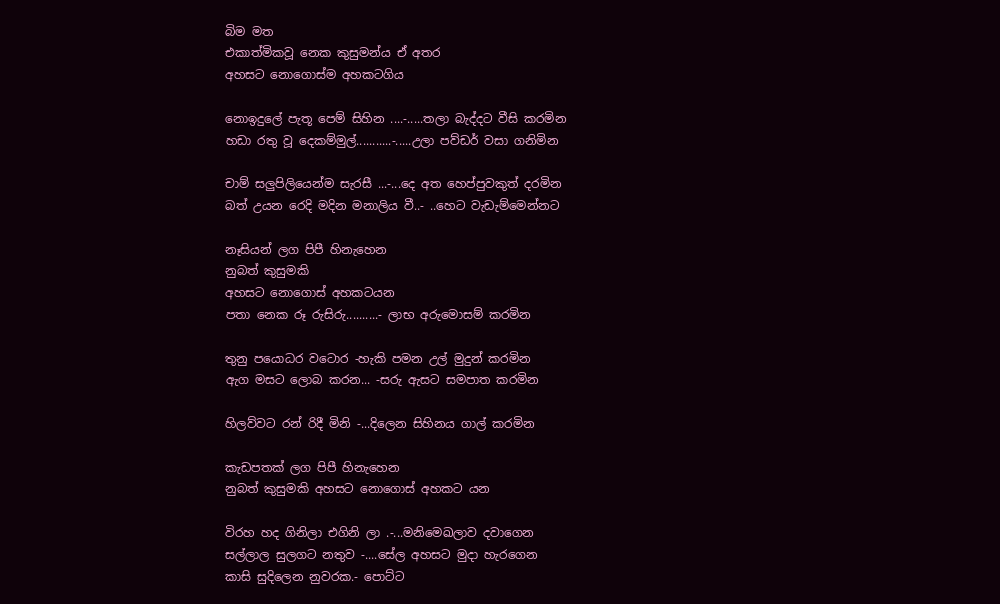බිම මත
එකාත්මිකවූ නෙක කුසුමන්ය ඒ අතර
අහසට නොගොස්ම අහකටගිය

නොඉදුලේ පැතූ පෙම් සිහින ....-.....තලා බැද්දට වීසි කරමින
හඩා රතු වූ දෙකම්මුල්...........-.....උලා පව්ඩර් වසා ගනිමින

චාම් සලුපිලියෙන්ම සැරසී ...-...දෙ අත හෙප්පුවකුත් දරමින
බත් උයන රෙදි මදින මනාලිය වී..- ..හෙට වැඩැම්මෙන්නට

නෑසියන් ලග පිපී හිනැහෙන
නුබත් කුසුමකි
අහසට නොගොස් අහකටයන
පතා නෙක රූ රුසිරු..........- ලාභ අරුමොසම් කරමින

තුනු පයොධර වටොර -හැකි පමන උල් මුදුන් කරමින
ඇග මසට ලොබ කරන... -සරු ඇසට සමපාත කරමින

හිලව්වට රන් රිදී මිනි -...දිලෙන සිහිනය ගාල් කරමින

කැඩපතක් ලග පිපී හිනැහෙන
නුබත් කුසුමකි අහසට නොගොස් අහකට යන

විරහ හද ගිනිලා එගිනි ලා .-...මනිමෙඛලාව දවාගෙන
සල්ලාල සුලගට නතුව -....සේල අහසට මුදා හැරගෙන
කාසි සුදිලෙන නුවරක.- පොට්ට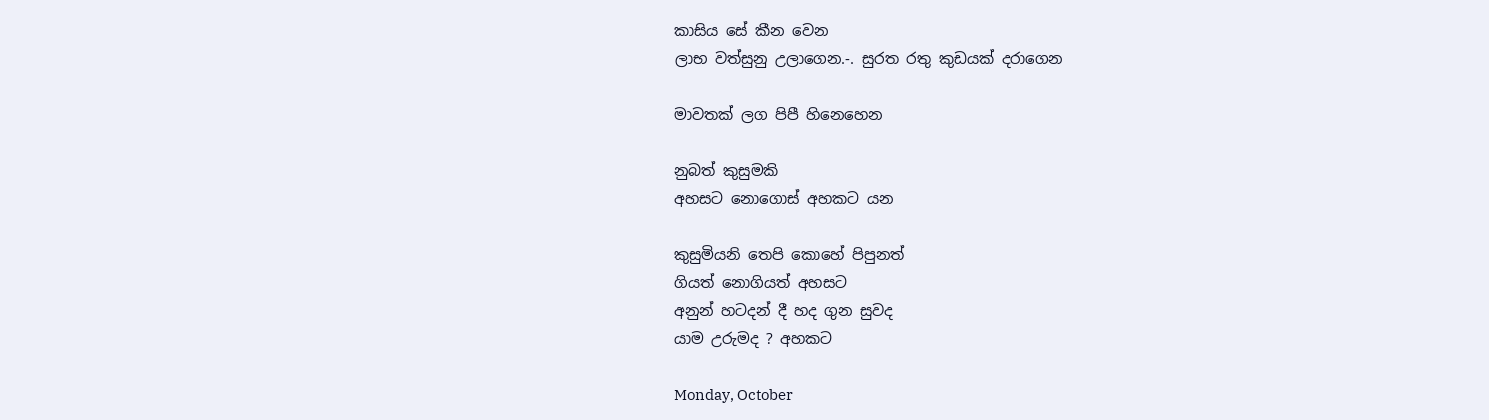කාසිය සේ කීන වෙන
ලාභ වත්සුනු උලාගෙන.-. සුරත රතු කුඩයක් දරාගෙන

මාවතක් ලග පිපී හිනෙහෙන

නුබත් කුසුමකි
අහසට නොගොස් අහකට යන

කුසුමියනි තෙපි කොහේ පිපුනත්
ගියත් නොගියත් අහසට
අනුන් හටදන් දී හද ගුන සුවද
යාම උරුමද ? අහකට

Monday, October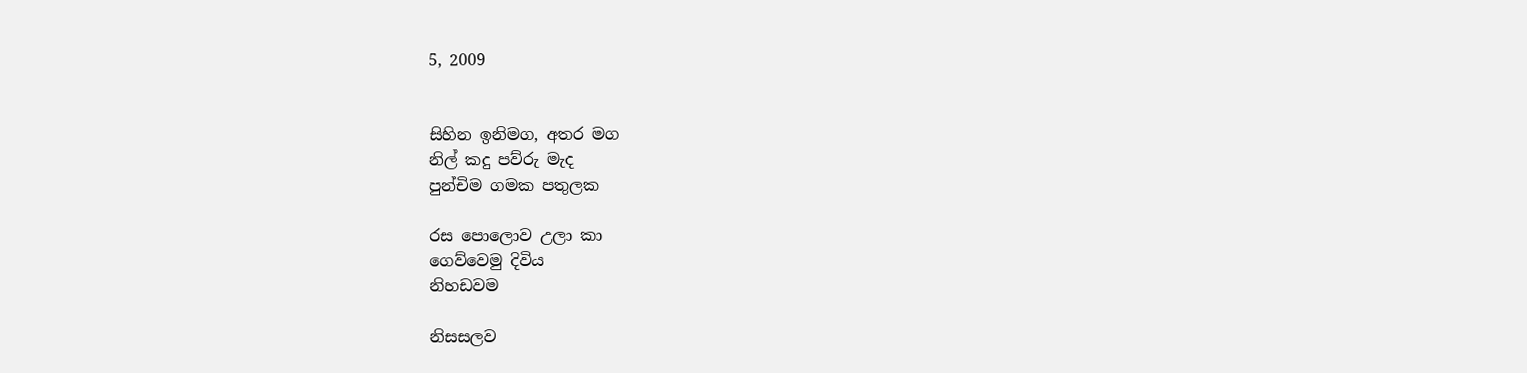5, 2009


සිහින ඉනිමග, අතර මග
නිල් කදු පව්රු මැද
පුන්චිම ගමක පතුලක

රස පොලොව උලා කා
ගෙව්වෙමු දිවිය
නිහඩවම

නිසසලව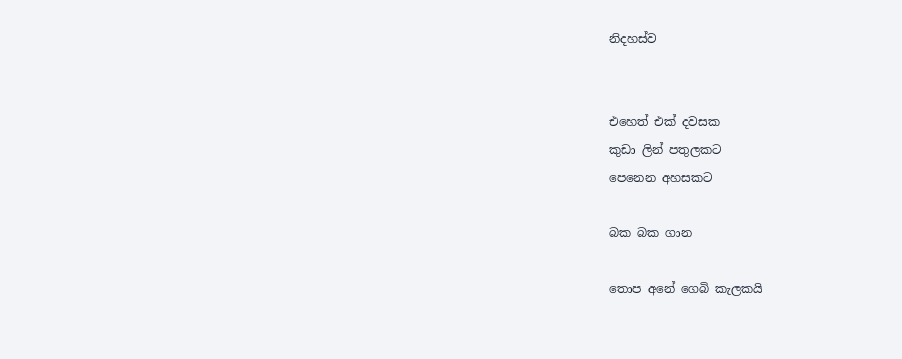නිදහස්ව


එහෙත් එක් දවසක
කුඩා ලින් පතුලකට
පෙනෙන අහසකට

බක බක ගාන

තොප අනේ ගෙබි කැලකයි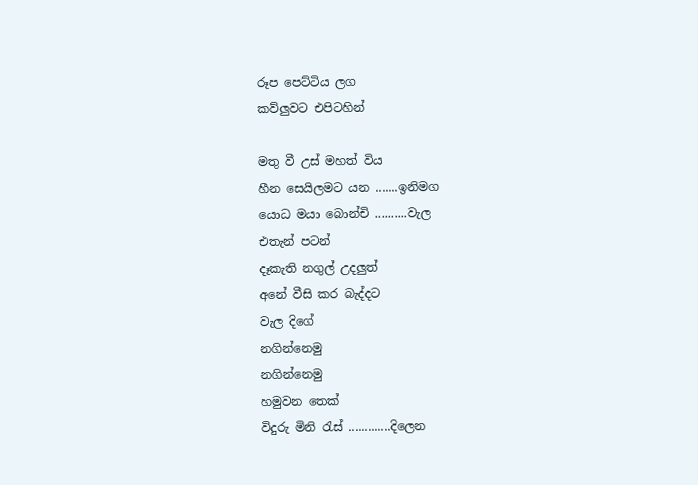රූප පෙට්ටිය ලග
කව්ලුවට එපිටහින්

මතු වී උස් මහත් විය
හීන සෙයිලමට යන .......ඉනිමග
යොධ මයා බොන්චි ..........වැල
එතැන් පටන්
දෑකැති නගුල් උදලුත්
අනේ වීසි කර බැද්දට
වැල දිගේ
නගින්නෙමු
නගින්නෙමු
හමුවන තෙක්
විදුරු මිනි රැස් .............දිලෙන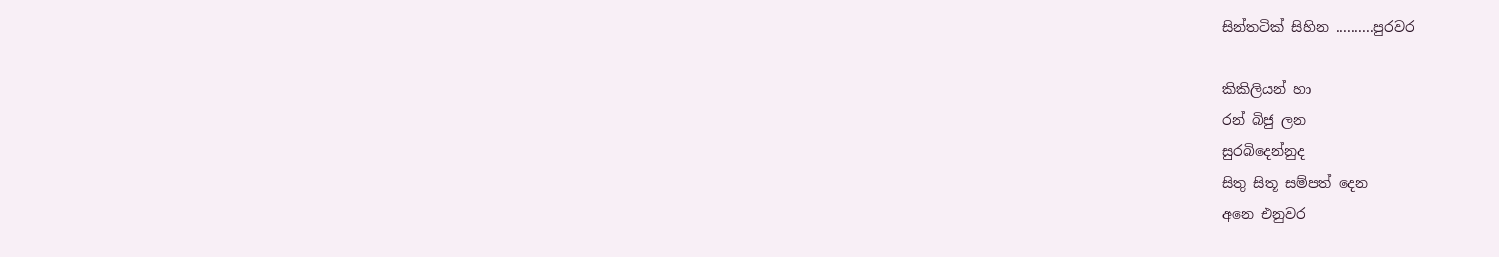සින්තටික් සිහින ..........පුරවර

කිකිලියන් හා
රන් බිජු ලන
සුරබිදෙන්නුද
සිතු සිතූ සම්පත් දෙන
අනෙ එනුවර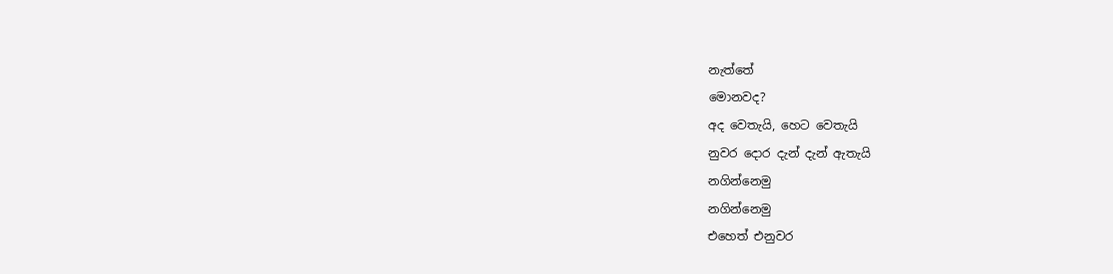නැත්තේ
මොනවද?
අද වෙතැයි, හෙට වෙතැයි
නුවර දොර දැන් දැන් ඇතැයි
නගින්නෙමු
නගින්නෙමු
එහෙත් එනුවර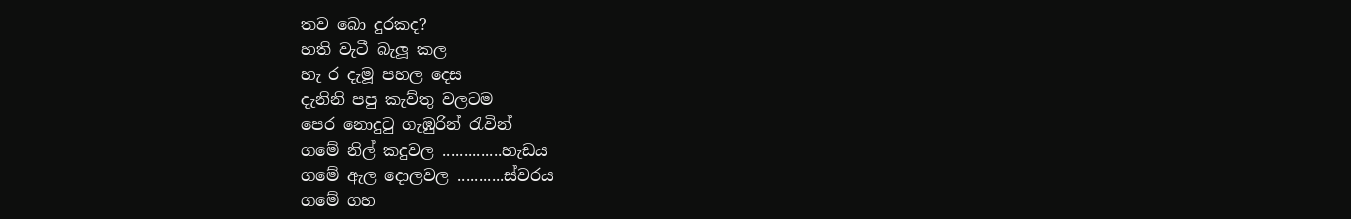තව බො දුරකද?
හති වැටී බැලූ කල
හැ ර දැමූ පහල දෙස
දැනිනි පපු කැව්තු වලටම
පෙර නොදුටු ගැඹුරින් රැවින්
ගමේ නිල් කදුවල ..............හැඩය
ගමේ ඇල දොලවල ...........ස්වරය
ගමේ ගහ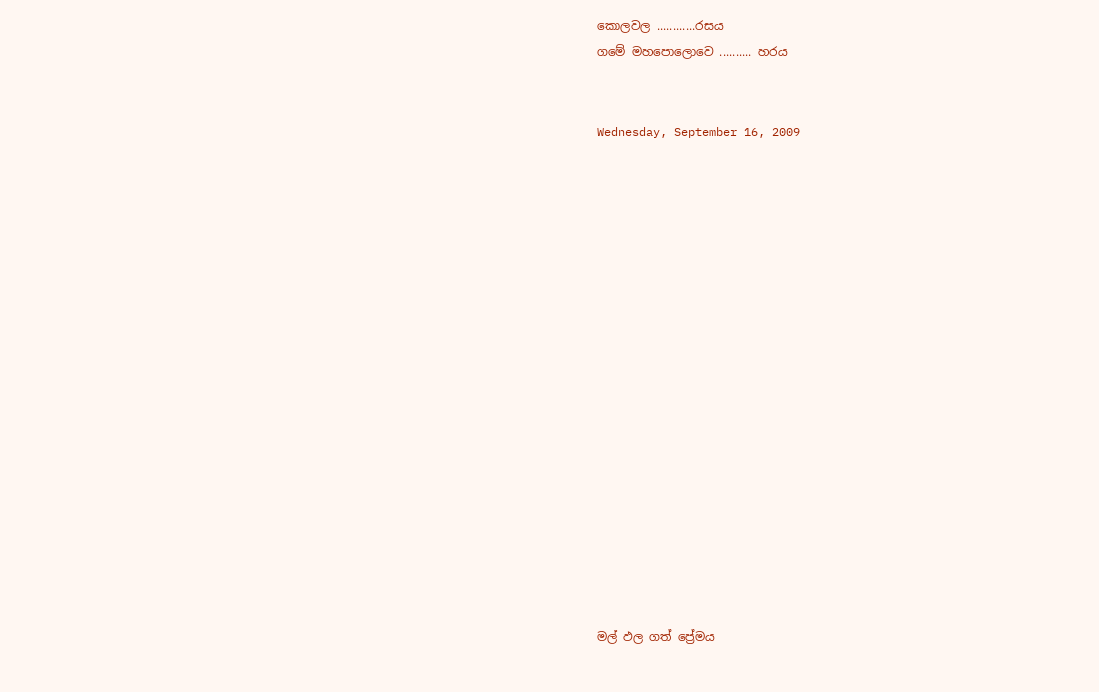කොලවල ............රසය
ගමේ මහපොලොවෙ .......... හරය


Wednesday, September 16, 2009


















මල් ඵල ගත් ප්‍රේමය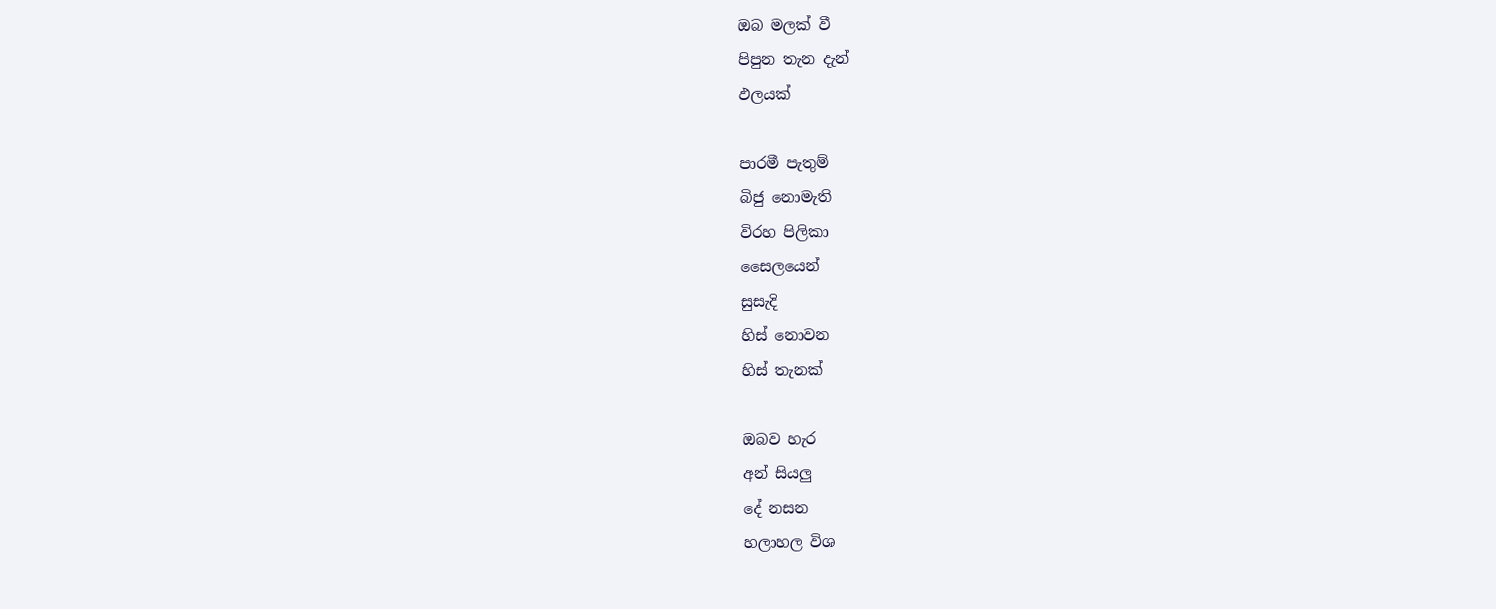ඔබ මලක් වී
පිපුන තැන දැන්
ඵලයක්

පාරමී පැතුම්
බිජු නොමැති
විරහ පිලිකා
සෛලයෙන්
සුසැදි
හිස් නොවන
හිස් තැනක්

ඔබව හැර
අන් සියලු
දේ නසන
හලාහල විශ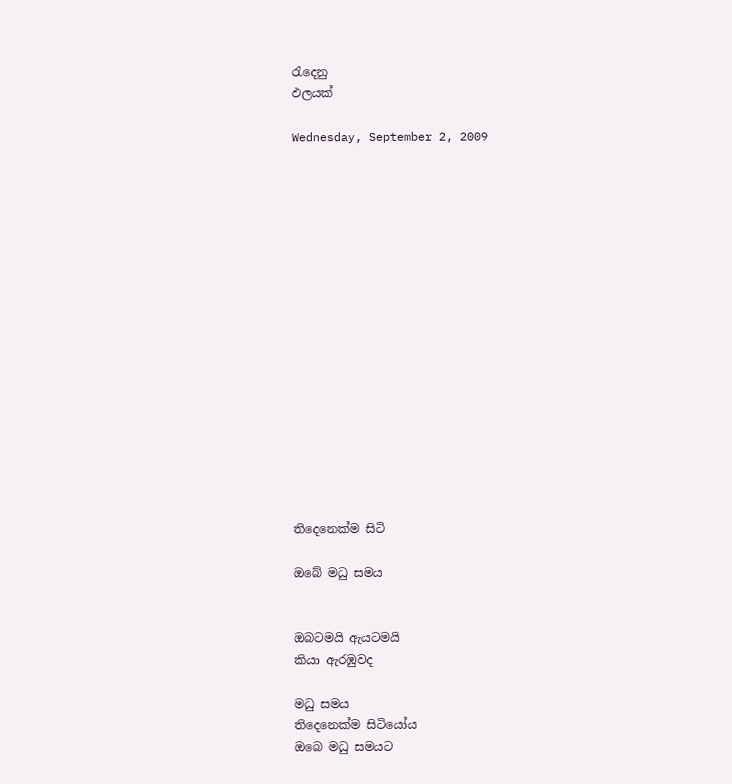රැදෙනු
ඵලයක්

Wednesday, September 2, 2009

















තිදෙනෙක්ම සිටි

ඔබේ මධු සමය


ඔබටමයි ඇයටමයි
කියා ඇරඹුවද

මධු සමය
තිදෙනෙක්ම සිටියෝය
ඔබෙ මධු සමයට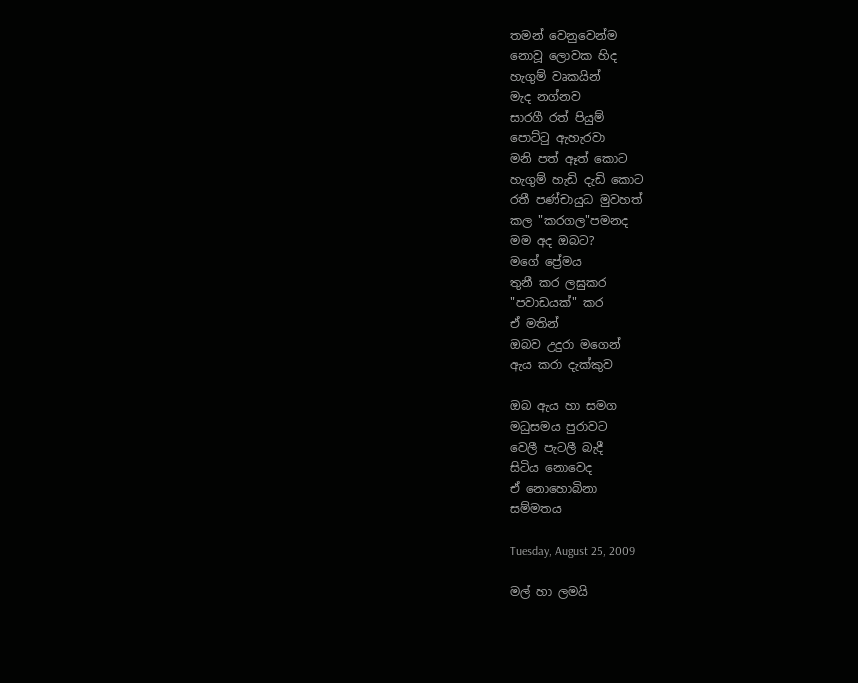තමන් වෙනුවෙන්ම
නොවූ ලොවක හිද
හැගුම් වෘකයින්
මැද නග්නව
සාරගී රත් පියුම්
පොට්ටු ඇහැරවා
මනි පත් ඈත් කොට
හැගුම් හැඩි දැඩි කොට
රතී පණ්චායුධ මුවහත්
කල "කරගල"පමනද
මම අද ඔබට?
මගේ ප්‍රේමය
තුනී කර ලඝුකර
"පවාඩයක්" කර
ඒ මතින්
ඔබව උදුරා මගෙන්
ඇය කරා දැක්කුව

ඔබ ඇය හා සමග
මධුසමය පුරාවට
වෙලී පැටලී බැදී
සිටිය නොවෙද
ඒ නොහොබිනා
සම්මතය

Tuesday, August 25, 2009

මල් හා ලමයි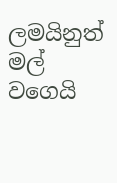ලමයිනුත් මල්
වගෙයි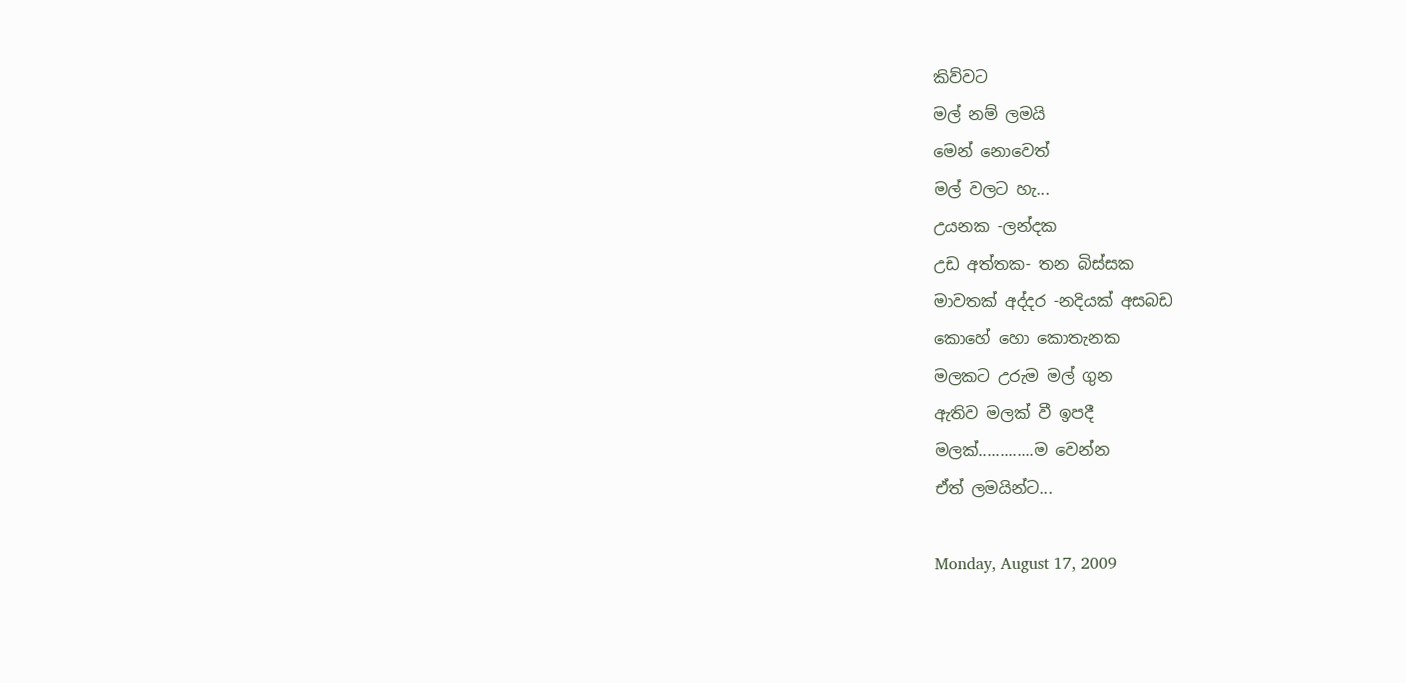කිව්වට
මල් නම් ලමයි
මෙන් නොවෙත්
මල් වලට හැ...
උයනක -ලන්දක
උඩ අත්තක- තන බිස්සක
මාවතක් අද්දර -නදියක් අසබඩ
කොහේ හො කොතැනක
මලකට උරුම මල් ගුන
ඇතිව මලක් වී ඉපදී
මලක්.............ම වෙන්න
ඒත් ලමයින්ට...

Monday, August 17, 2009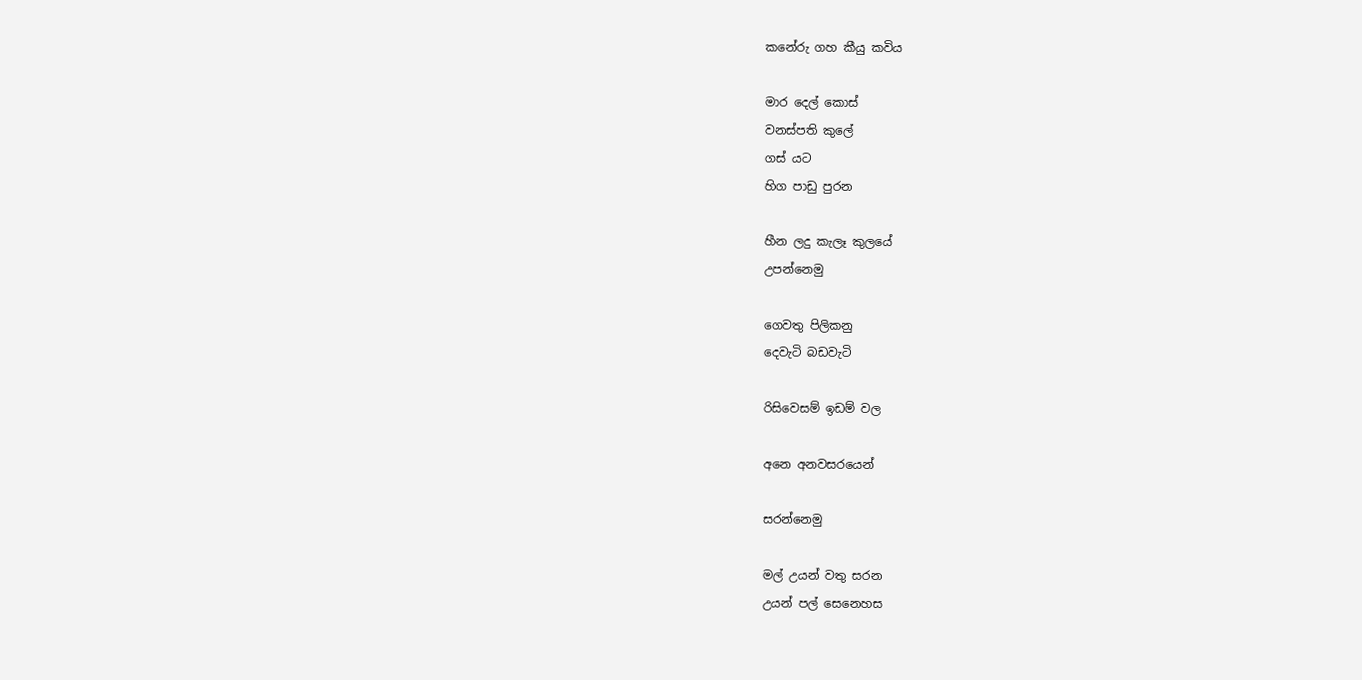කනේරු ගහ කීයු කවිය

මාර දෙල් කොස්
වනස්පති කුලේ
ගස් යට
හිග පාඩු පුරන

හීන ලදු කැලෑ කුලයේ
උපන්නෙමු

ගෙවතු පිලිකනු
දෙවැටි බඩවැටි

රිසිවෙසම් ඉඩම් වල

අනෙ අනවසරයෙන්

සරන්නෙමු

මල් උයන් වතු සරන
උයන් පල් සෙනෙහස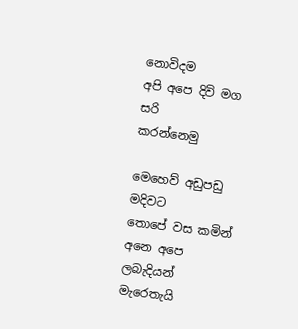නොවිදම
අපි අපෙ දිවි මග සරි
කරන්නෙමු

මෙහෙව් අඩුපඩු මදිවට
තොපේ වස කමින්
අනෙ අපෙ ලබැදියන්
මැරෙතැයි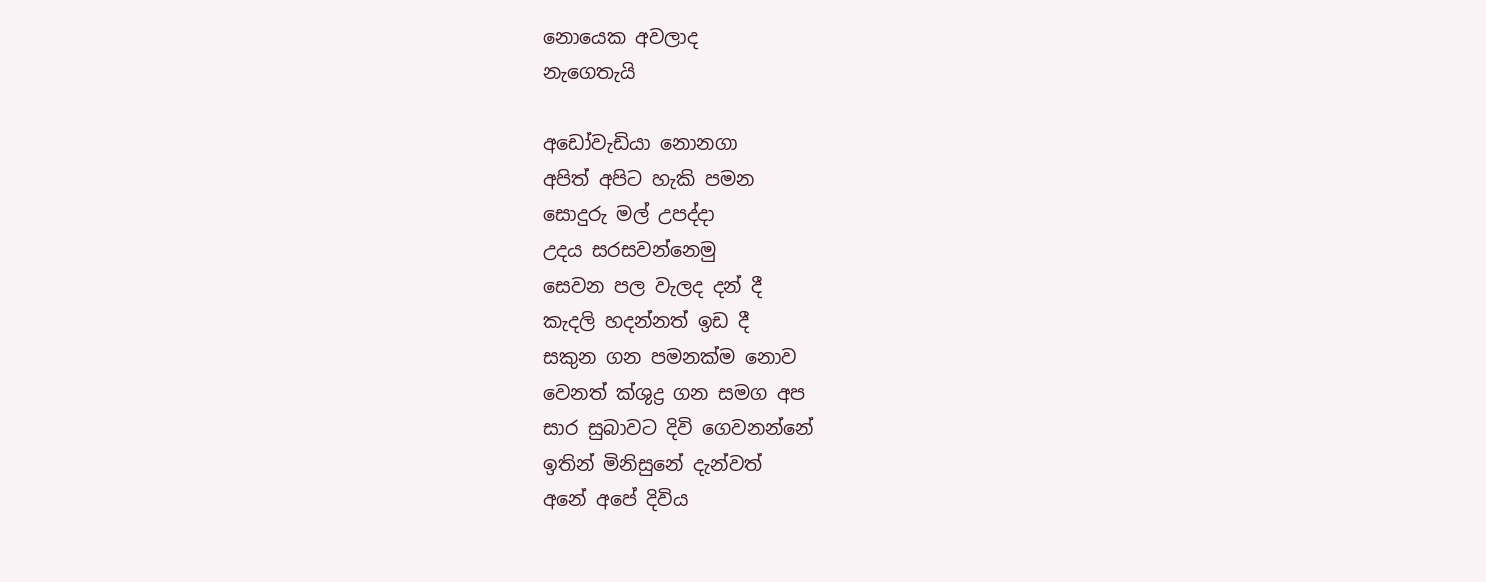නොයෙක අවලාද
නැගෙතැ‍යි

අඩෝවැඩියා නොනගා
අපිත් අපිට හැකි පමන
සොදුරු මල් උපද්දා
උදය සරසවන්නෙමු
සෙවන පල වැලද දන් දී
කැදලි හදන්නත් ඉඩ දී
සකුන ගන පමනක්ම නොව
වෙනත් ක්ශුද්‍ර ගන සමග අප
සාර සුබාවට දිවි ගෙවනන්නේ
ඉතින් මිනිසුනේ දැන්වත්
අනේ අපේ දිවිය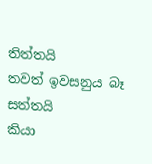තිත්තයි
තවත් ඉවසනුය බෑ සත්තයි
කියා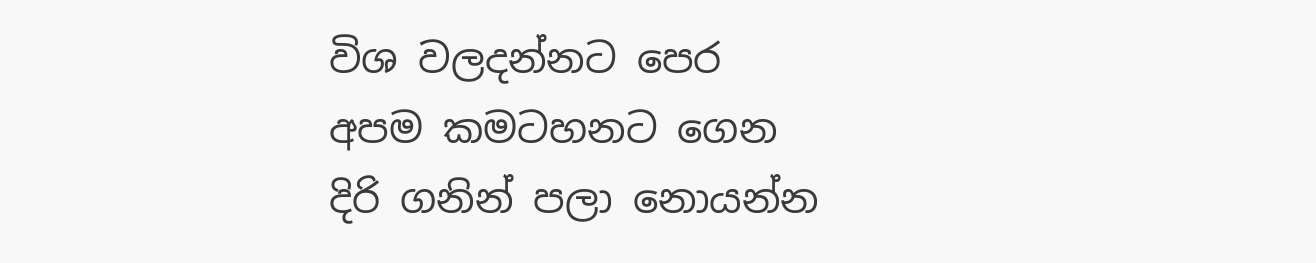විශ වලදන්නට පෙර
අපම කමටහනට ගෙන
දිරි ගනින් පලා නොයන්න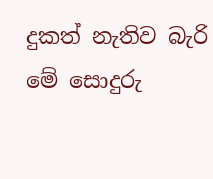දුකත් නැතිව බැරි
මේ සොදුරු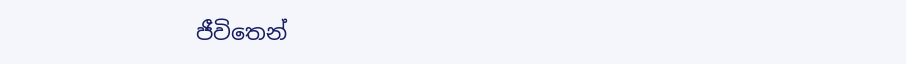ජීවිතෙන්